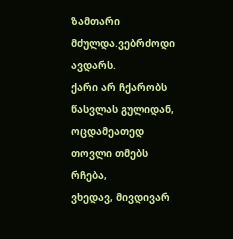ზამთარი მძულდა.ვებრძოდი ავდარს.
ქარი არ ჩქარობს წასვლას გულიდან,
ოცდამეათედ თოვლი თმებს რჩება,
ვხედავ, მივდივარ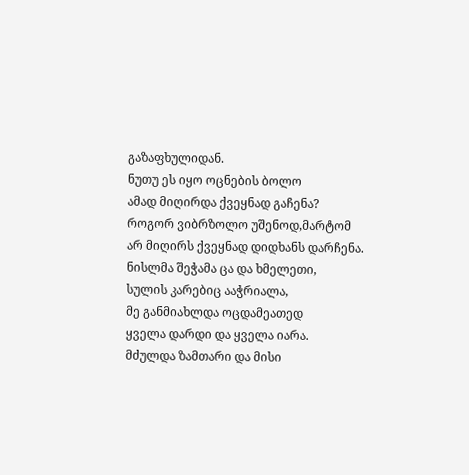გაზაფხულიდან.
ნუთუ ეს იყო ოცნების ბოლო
ამად მიღირდა ქვეყნად გაჩენა?
როგორ ვიბრზოლო უშენოდ,მარტომ
არ მიღირს ქვეყნად დიდხანს დარჩენა.
ნისლმა შეჭამა ცა და ხმელეთი,
სულის კარებიც ააჭრიალა,
მე განმიახლდა ოცდამეათედ
ყველა დარდი და ყველა იარა.
მძულდა ზამთარი და მისი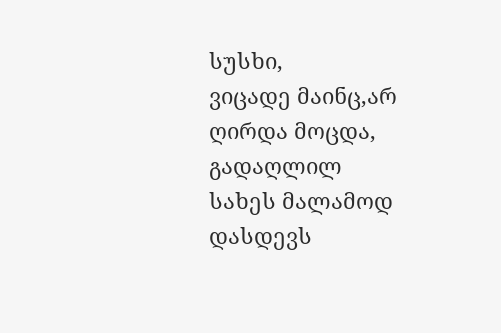სუსხი,
ვიცადე მაინც,არ ღირდა მოცდა,
გადაღლილ სახეს მალამოდ დასდევს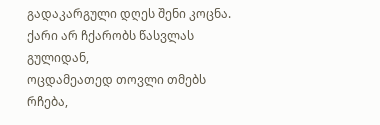გადაკარგული დღეს შენი კოცნა.
ქარი არ ჩქარობს წასვლას გულიდან,
ოცდამეათედ თოვლი თმებს რჩება,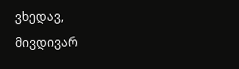ვხედავ, მივდივარ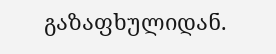გაზაფხულიდან.